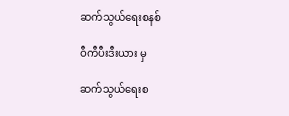ဆက်သွယ်ရေးစနစ်

ဝီကီပီးဒီးယား မှ

ဆက်သွယ်ရေးစ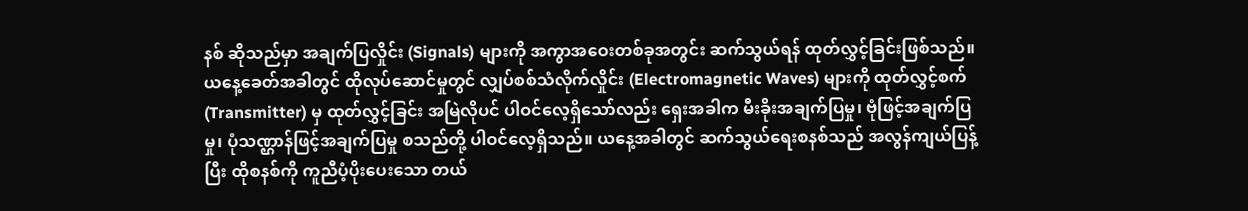နစ် ဆိုသည်မှာ အချက်ပြလှိုင်း (Signals) များကို အကွာအဝေးတစ်ခုအတွင်း ဆက်သွယ်ရန် ထုတ်လွှင့်ခြင်းဖြစ်သည်။ ယနေ့ခေတ်အခါတွင် ထိုလုပ်ဆောင်မှုတွင် လျှပ်စစ်သံလိုက်လှိုင်း (Electromagnetic Waves) များကို ထုတ်လွှင့်စက် (Transmitter) မှ ထုတ်လွှင့်ခြင်း အမြဲလိုပင် ပါဝင်လေ့ရှိသော်လည်း ရှေးအခါက မီးခိုးအချက်ပြမှု၊ ဗုံဖြင့်အချက်ပြမှု၊ ပုံသဏ္ဌာန်ဖြင့်အချက်ပြမှု စသည်တို့ ပါဝင်လေ့ရှိသည်။ ယနေ့အခါတွင် ဆက်သွယ်ရေးစနစ်သည် အလွန်ကျယ်ပြန့်ပြီး ထိုစနစ်ကို ကူညီပံ့ပိုးပေးသော တယ်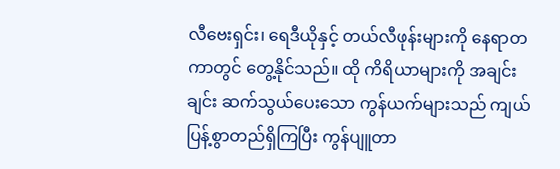လီဗေးရှင်း၊ ရေဒီယိုနှင့် တယ်လီဖုန်းများကို နေရာတကာတွင် တွေ့နိုင်သည်။ ထို ကိရိယာများကို အချင်းချင်း ဆက်သွယ်ပေးသော ကွန်ယက်များသည် ကျယ်ပြန့်စွာတည်ရှိကြပြီး ကွန်ပျူတာ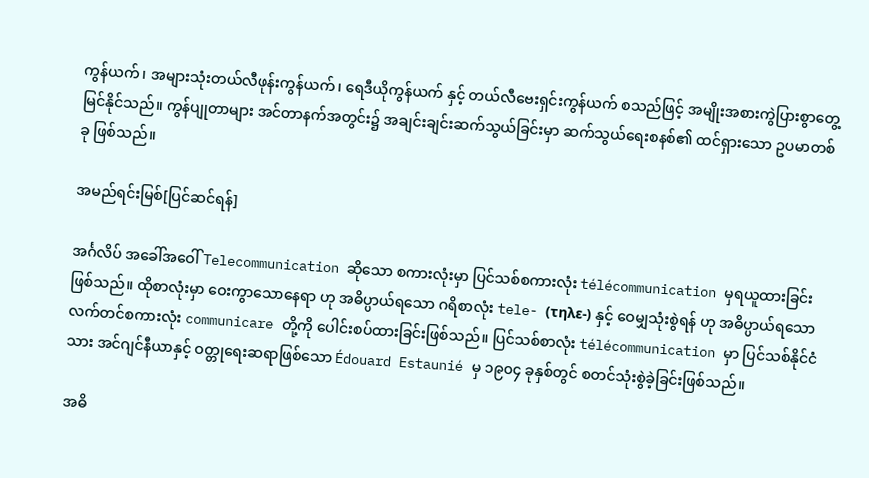ကွန်ယက်၊ အများသုံးတယ်လီဖုန်းကွန်ယက်၊ ရေဒီယိုကွန်ယက် နှင့် တယ်လီဗေးရှင်းကွန်ယက် စသည်ဖြင့် အမျိုးအစားကွဲပြားစွာတွေ့မြင်နိုင်သည်။ ကွန်ပျုတာများ အင်တာနက်အတွင်း၌ အချင်းချင်းဆက်သွယ်ခြင်းမှာ ဆက်သွယ်ရေးစနစ်၏ ထင်ရှားသော ဥပမာတစ်ခု ဖြစ်သည်။

အမည်ရင်းမြစ်[ပြင်ဆင်ရန်]

အင်္ဂလိပ် အခေါ်အဝေါ် Telecommunication ဆိုသော စကားလုံးမှာ ပြင်သစ်စကားလုံး télécommunication မှရယူထားခြင်းဖြစ်သည်။ ထိုစာလုံးမှာ ဝေးကွာသောနေရာ ဟု အဓိပ္ပာယ်ရသော ဂရိစာလုံး tele- (τηλε-) နှင့် ဝေမျှသုံးစွဲရန် ဟု အဓိပ္ပာယ်ရသော လက်တင်စကားလုံး communicare တို့ကို ပေါင်းစပ်ထားခြင်းဖြစ်သည်။ ပြင်သစ်စာလုံး télécommunication မှာ ပြင်သစ်နိုင်ငံသား အင်ဂျင်နီယာနှင့် ဝတ္တုရေးဆရာဖြစ်သော Édouard Estaunié မှ ၁၉၀၄ ခုနှစ်တွင် စတင်သုံးစွဲခဲ့ခြင်းဖြစ်သည်။

အဓိ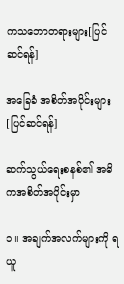ကသဘောတရားများ[ပြင်ဆင်ရန်]

အခြေခံ အစိတ်အပိုင်းများ[ပြင်ဆင်ရန်]

ဆက်သွယ်ရေးစနစ်၏ အဓိကအစိတ်အပိုင်းမှာ

၁။ အချက်အလက်များကို ရယူ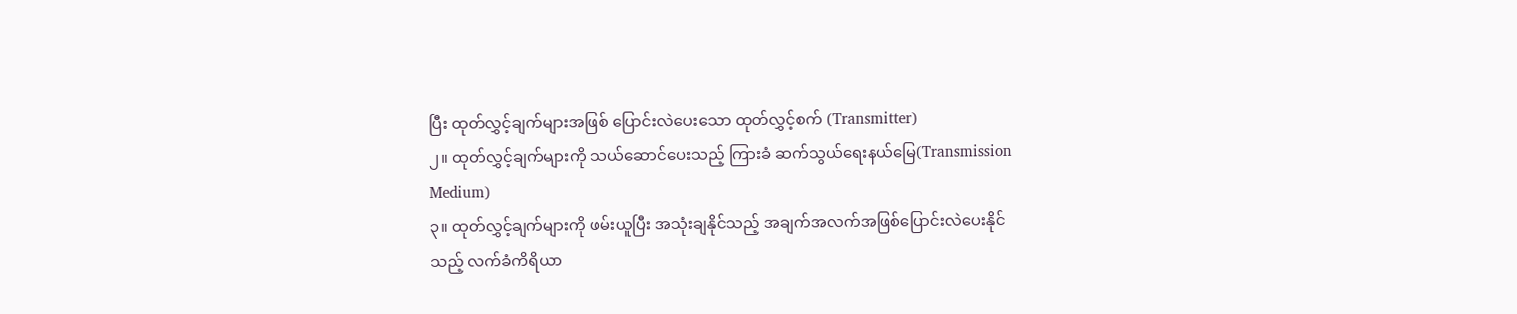ပြီး ထုတ်လွှင့်ချက်များအဖြစ် ပြောင်းလဲပေးသော ထုတ်လွှင့်စက်‌ (Transmitter)
၂။ ထုတ်လွှင့်ချက်များကို သယ်ဆောင်ပေးသည့် ကြားခံ ဆက်သွယ်ရေးနယ်မြေ(Transmission Medium)
၃။ ထုတ်လွှင့်ချက်များကို ဖမ်းယူပြီး အသုံးချနိုင်သည့် အချက်အလက်အဖြစ်ပြောင်းလဲပေးနိုင်သည့် လက်ခံကိရိယာ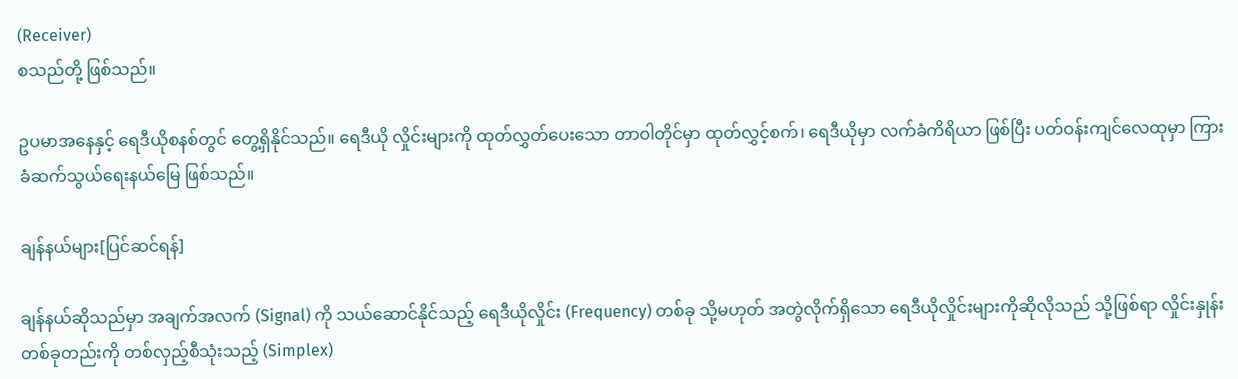(Receiver)
စသည်တို့ ဖြစ်သည်။

ဥပမာအနေနှင့် ရေဒီယိုစနစ်တွင် တွေ့ရှိနိုင်သည်။ ရေဒီယို လှိုင်းများကို ထုတ်လွှတ်ပေးသော တာဝါတိုင်မှာ ထုတ်လွှင့်စက်၊ ရေဒီယိုမှာ လက်ခံကိရိယာ ဖြစ်ပြီး ပတ်ဝန်းကျင်လေထုမှာ ကြားခံဆက်သွယ်ရေးနယ်မြေ ဖြစ်သည်။

ချန်နယ်များ[ပြင်ဆင်ရန်]

ချန်နယ်ဆိုသည်မှာ အချက်အလက် (Signal) ကို သယ်ဆောင်နိုင်သည့် ရေဒီယိုလှိုင်း (Frequency) တစ်ခု သို့မဟုတ် အတွဲလိုက်ရှိသော ရေဒီယိုလှိုင်းများကိုဆိုလိုသည် သို့ဖြစ်ရာ လှိုင်းနှုန်းတစ်ခုတည်းကို တစ်လှည့်စီသုံးသည့် (Simplex)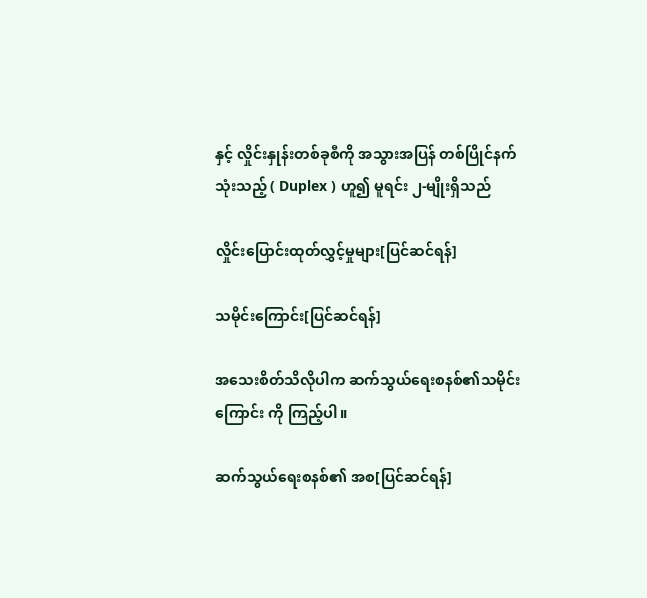နှင့် လှိုင်းနှုန်းတစ်ခုစီကို အသွားအပြန် တစ်ပြိုင်နက်သုံးသည့် ( Duplex ) ဟူ၍ မူရင်း ၂-မျိုးရှိသည်

လှိုင်းပြောင်းထုတ်လွှင့်မှုများ[ပြင်ဆင်ရန်]

သမိုင်းကြောင်း[ပြင်ဆင်ရန်]

အသေးစိတ်သိလိုပါက ဆက်သွယ်ရေးစနစ်၏သမိုင်းကြောင်း ကို ကြည့်ပါ။

ဆက်သွယ်ရေးစနစ်၏ အစ[ပြင်ဆင်ရန်]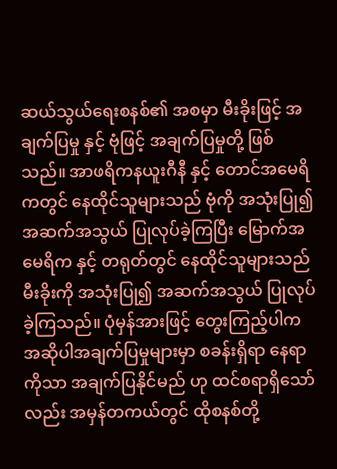ဆယ်သွယ်ရေးစနစ်၏ အစမှာ မီးခိုးဖြင့် အချက်ပြမှု နှင့် ဗုံဖြင့် အချက်ပြမှုတို့ ဖြစ်သည်။ အာဖရိကနယူးဂီနီ နှင့် တောင်အမေရိကတွင် နေထိုင်သူများသည် ဗုံကို အသုံးပြု၍ အဆက်အသွယ် ပြုလုပ်ခဲ့ကြပြီး မြောက်အမေရိက နှင့် တရုတ်တွင် နေထိုင်သူများသည် မီးခိုးကို အသုံးပြု၍ အဆက်အသွယ် ပြုလုပ်ခဲ့ကြသည်။ ပုံမှန်အားဖြင့် တွေးကြည့်ပါက အဆိုပါအချက်ပြမှုများမှာ စခန်းရှိရာ နေရာကိုသာ အချက်ပြနိုင်မည် ဟု ထင်စရာရှိသော်လည်း အမှန်တကယ်တွင် ထိုစနစ်တို့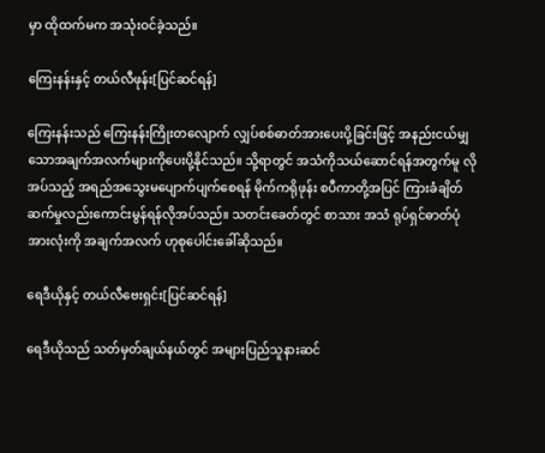မှာ ထိုထက်မက အသုံးဝင်ခဲ့သည်။

ကြေးနန်းနှင့် တယ်လီဖုန်း[ပြင်ဆင်ရန်]

ကြေးနန်းသည် ‌ကြေးနန်းကြိုးတလျောက် လျှပ်စစ်ဓာတ်အားပေးပို့ခြင်းဖြင့် အနည်းငယ်မျှသောအချက်အလက်များကိုပေးပို့နိုင်သည်။ သို့ရာတွင် အသံကိုသယ်ဆောင်ရန်အတွက်မူ လိုအပ်သည့် အရည်အသွေးမပျောက်ပျက်စေရန် မိုက်ကရိုဖုန်း စပီကာတို့အပြင် ကြားခံချိတ်ဆက်မှုလည်းကောင်းမွန်ရန်လိုအပ်သည်။ သတင်းခေတ်တွင် စာသား အသံ ရုပ်ရှင်ဓာတ်ပုံ အားလုံးကို အချက်အလက် ဟုစုပေါင်းခေါ်ဆိုသည်။

ရေဒီယိုနှင့် တယ်လီဗေးရှင်း[ပြင်ဆင်ရန်]

ရေဒီယိုသည် သတ်မှတ်ချယ်နယ်တွင် အများပြည်သူနားဆင်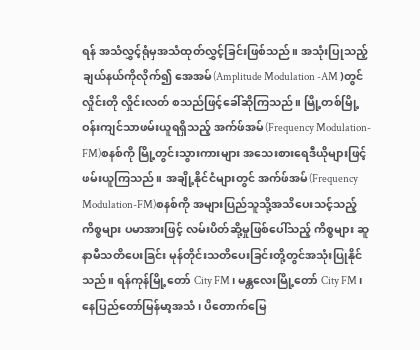ရန် အသံလွှင့်ရုံမှအသံထုတ်လွှင့်ခြင်းဖြစ်သည်။ အသုံးပြုသည့်ချယ်နယ်ကိုလိုက်၍ အေအမ်(Amplitude Modulation -AM )တွင် လှိုင်းတို လှိုင်းလတ် စသည်ဖြင့်ခေါ်ဆိုကြသည်။ မြို့တစ်မြို့ဝန်းကျင်သာဖမ်းယူရရှိသည့် အက်ဖ်အမ်(Frequency Modulation-FM)စနစ်ကို မြို့တွင်းသွားကားများ အသေးစားရေဒီယိုများဖြင့်ဖမ်းယူကြသည်။ အချို့နိုင်ငံများတွင် အက်ဖ်အမ်(Frequency Modulation-FM)စနစ်ကို အများပြည်သူသို့အသိပေးသင့်သည့်ကိစ္စများ ပမာအားဖြင့် လမ်းပိတ်ဆို့မှုဖြစ်ပေါ်သည့် ကိစ္စများ ဆူနာမီသတိပေးခြင်း မုန်တိုင်းသတိပေးခြင်းတို့တွင်အသုံးပြုနိုင်သည်။ ရန်ကုန်မြို့တော် City FM၊ မန္တလေးမြို့တော် City FM၊ နေပြည်တော်မြန်မာ့အသံ၊ ပိတောက်မြေ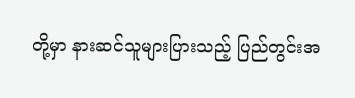တို့မှာ နားဆင်သူများပြားသည့် ပြည်တွင်းအ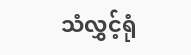သံလွှင့်ရုံ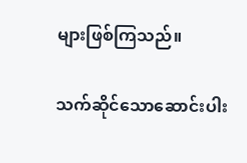များဖြစ်ကြသည်။

သက်ဆိုင်သောဆောင်းပါး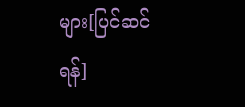များ[ပြင်ဆင်ရန်]